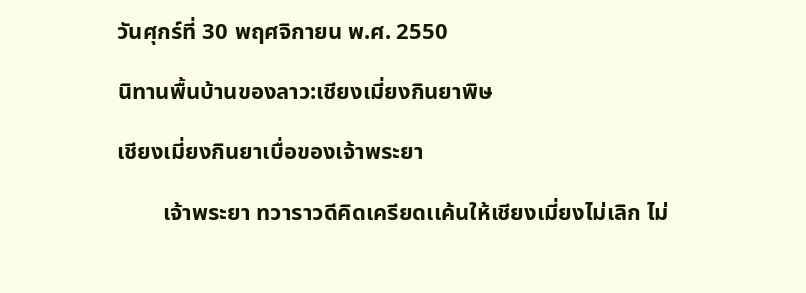วันศุกร์ที่ 30 พฤศจิกายน พ.ศ. 2550

นิทานพื้นบ้านของลาว:เชียงเมี่ยงกินยาพิษ

เชียงเมี่ยงกินยาเบื่อของเจ้าพระยา

        เจ้าพระยา ทวาราวดีคิดเครียดเเค้นให้เชียงเมี่ยงไม่เลิก ไม่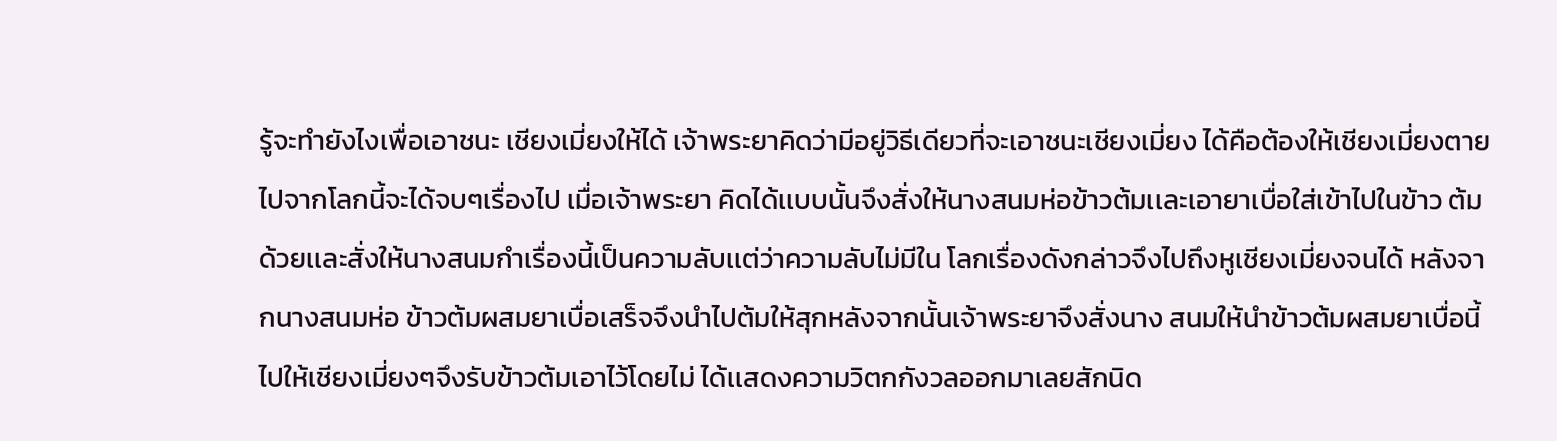รู้จะทำยังไงเพื่อเอาชนะ เชียงเมี่ยงให้ได้ เจ้าพระยาคิดว่ามีอยู่วิธีเดียวที่จะเอาชนะเชียงเมี่ยง ได้คือต้องให้เชียงเมี่ยงตายไปจากโลกนี้จะได้จบๆเรื่องไป เมื่อเจ้าพระยา คิดได้เเบบนั้นจึงสั่งให้นางสนมห่อข้าวต้มเเละเอายาเบื่อใส่เข้าไปในข้าว ต้มด้วยเเละสั่งให้นางสนมกำเรื่องนี้เป็นความลับเเต่ว่าความลับไม่มีใน โลกเรื่องดังกล่าวจึงไปถึงหูเชียงเมี่ยงจนได้ หลังจากนางสนมห่อ ข้าวต้มผสมยาเบื่อเสร็จจึงนำไปต้มให้สุกหลังจากนั้นเจ้าพระยาจึงสั่งนาง สนมให้นำข้าวต้มผสมยาเบื่อนี้ไปให้เชียงเมี่ยงๆจึงรับข้าวต้มเอาไว้โดยไม่ ได้เเสดงความวิตกกังวลออกมาเลยสักนิด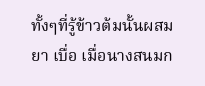ทั้งๆที่รู้ข้าวต้มนั้นผสมยา เบื่อ เมื่อนางสนมก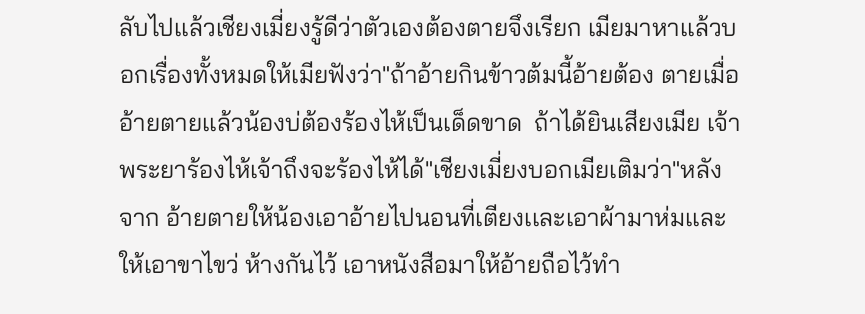ลับไปเเล้วเชียงเมี่ยงรู้ดีว่าตัวเองต้องตายจึงเรียก เมียมาหาเเล้วบอกเรื่องทั้งหมดให้เมียฟังว่า"ถ้าอ้ายกินข้าวต้มนี้อ้ายต้อง ตายเมื่ออ้ายตายเเล้วน้องบ่ต้องร้องไห้เป็นเด็ดขาด  ถ้าได้ยินเสียงเมีย เจ้าพระยาร้องไห้เจ้าถึงจะร้องไห้ได้"เชียงเมี่ยงบอกเมียเติมว่า"หลังจาก อ้ายตายให้น้องเอาอ้ายไปนอนที่เตียงเเละเอาผ้ามาห่มเเละให้เอาขาไขว่ ห้างกันไว้ เอาหนังสือมาให้อ้ายถือไว้ทำ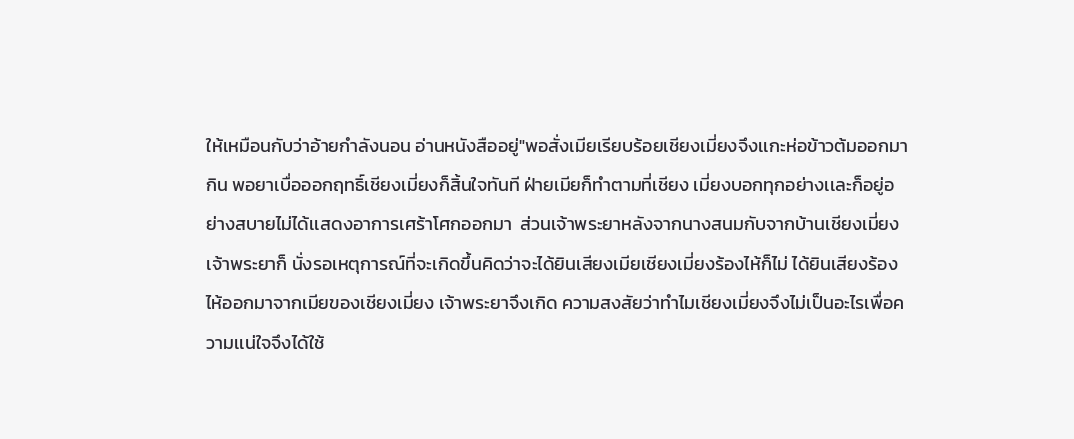ให้เหมือนกับว่าอ้ายกำลังนอน อ่านหนังสืออยู่"พอสั่งเมียเรียบร้อยเชียงเมี่ยงจึงเเกะห่อข้าวต้มออกมากิน พอยาเบื่อออกฤทธิ์เชียงเมี่ยงก็สิ้นใจทันที ฝ่ายเมียก็ทำตามที่เชียง เมี่ยงบอกทุกอย่างเเละก็อยู่อย่างสบายไม่ได้เเสดงอาการเศร้าโศกออกมา  ส่วนเจ้าพระยาหลังจากนางสนมกับจากบ้านเชียงเมี่ยงเจ้าพระยาก็ นั่งรอเหตุการณ์ที่จะเกิดขึ้นคิดว่าจะได้ยินเสียงเมียเชียงเมี่ยงร้องไห้ก็ไม่ ได้ยินเสียงร้องไห้ออกมาจากเมียของเชียงเมี่ยง เจ้าพระยาจึงเกิด ความสงสัยว่าทำไมเชียงเมี่ยงจึงไม่เป็นอะไรเพื่อความเเน่ใจจึงได้ใช้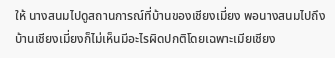ให้ นางสนมไปดูสถานการณ์ที่บ้านของเชียงเมี่ยง พอนางสนมไปถึง บ้านเชียงเมี่ยงก็ไม่เห็นมีอะไรผิดปกติโดยเฉพาะเมียเชียง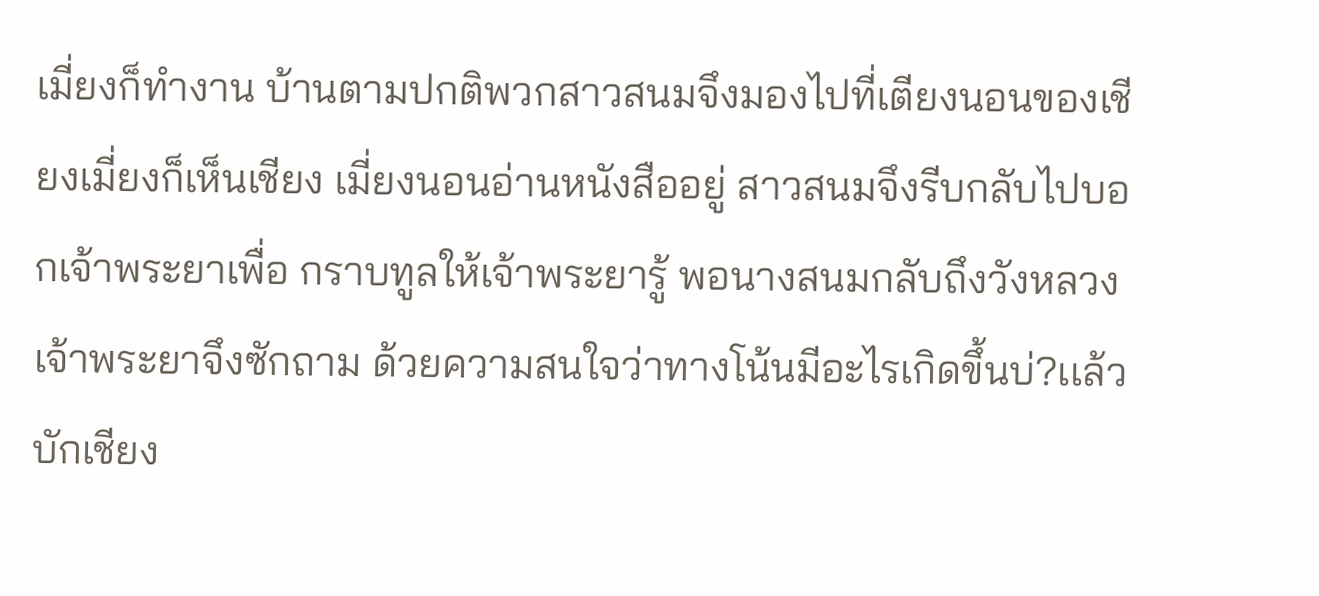เมี่ยงก็ทำงาน บ้านตามปกติพวกสาวสนมจึงมองไปที่เตียงนอนของเชียงเมี่ยงก็เห็นเชียง เมี่ยงนอนอ่านหนังสืออยู่ สาวสนมจึงรีบกลับไปบอกเจ้าพระยาเพื่อ กราบทูลให้เจ้าพระยารู้ พอนางสนมกลับถึงวังหลวงเจ้าพระยาจึงซักถาม ด้วยความสนใจว่าทางโน้นมีอะไรเกิดขึ้นบ่?เเล้วบักเชียง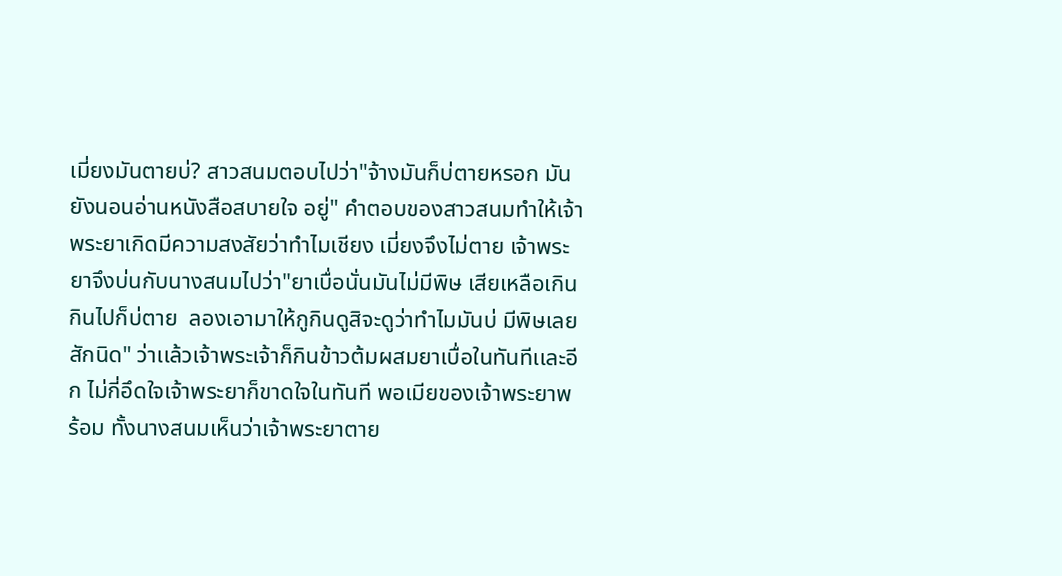เมี่ยงมันตายบ่? สาวสนมตอบไปว่า"จ้างมันก็บ่ตายหรอก มันยังนอนอ่านหนังสือสบายใจ อยู่" คำตอบของสาวสนมทำให้เจ้าพระยาเกิดมีความสงสัยว่าทำไมเชียง เมี่ยงจึงไม่ตาย เจ้าพระยาจึงบ่นกับนางสนมไปว่า"ยาเบื่อนั่นมันไม่มีพิษ เสียเหลือเกิน กินไปก็บ่ตาย  ลองเอามาให้กูกินดูสิจะดูว่าทำไมมันบ่ มีพิษเลยสักนิด" ว่าเเล้วเจ้าพระเจ้าก็กินข้าวต้มผสมยาเบื่อในทันทีเเละอีก ไม่กี่อึดใจเจ้าพระยาก็ขาดใจในทันที พอเมียของเจ้าพระยาพร้อม ทั้งนางสนมเห็นว่าเจ้าพระยาตาย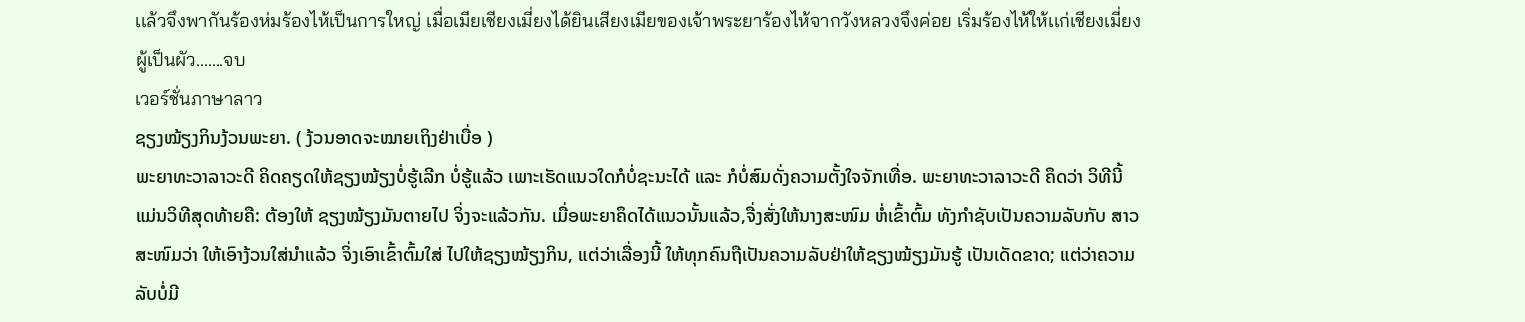เเล้วจึงพากันร้องห่มร้องไห้เป็นการใหญ่ เมื่อเมียเชียงเมี่ยงได้ยินเสียงเมียของเจ้าพระยาร้องไห้จากวังหลวงจึงค่อย เริ่มร้องไห้ให้เเก่เชียงเมี่ยงผู้เป็นผัว.......จบ
เวอร์ชั่นภาษาลาว
ຊຽງໝ້ຽງກິນງ້ວນພະຍາ. ( ງ້ວນອາດຈະໝາຍເຖິງຢ່າເບື່ອ )
ພະຍາທະວາລາວະດີ ຄິດຄຽດໃຫ້ຊຽງໝ້ຽງບໍ່ຮູ້ເລີກ ບໍ່ຮູ້ແລ້ວ ເພາະເຮັດແນວໃດກໍບໍ່ຊະນະໄດ້ ແລະ ກໍບໍ່ສົມດັ່ງຄວາມຕັ້ງໃຈຈັກເທື່ອ. ພະຍາທະວາລາວະດີ ຄຶດວ່າ ວິທີນີ້ ແມ່ນວິທີສຸດທ້າຍຄື: ຕ້ອງໃຫ້ ຊຽງໝ້ຽງມັນຕາຍໄປ ຈິ່ງຈະແລ້ວກັນ. ເມື່ອພະຍາຄຶດໄດ້ແນວນັ້ນແລ້ວ,ຈື່ງສັ່ງໃຫ້ນາງສະໜົມ ຫໍ່ເຂົ້າຕົ້ມ ທັງກຳຊັບເປັນຄວາມລັບກັບ ສາວສະໜົມວ່າ ໃຫ້ເອົາງ້ວນໃສ່ນຳແລ້ວ ຈິ່ງເອົາເຂົ້າຕົ້ມໃສ່ ໄປໃຫ້ຊຽງໝ້ຽງກິນ, ແຕ່ວ່າເລື່ອງນີ້ ໃຫ້ທຸກຄົນຖືເປັນຄວາມລັບຢ່າໃຫ້ຊຽງໝ້ຽງມັນຮູ້ ເປັນເດັດຂາດ; ແຕ່ວ່າຄວາມລັບບໍ່ມີ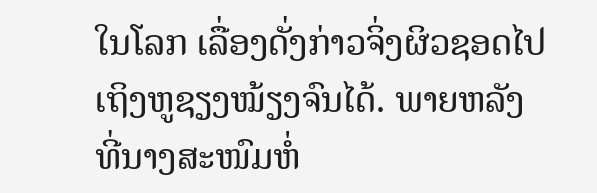ໃນໂລກ ເລື່ອງດັ່ງກ່າວຈິ່ງຜິວຊອດໄປເຖິງຫູຊຽງໝ້ຽງຈົນໄດ້. ພາຍຫລັງທີ່ນາງສະໜົມຫໍ່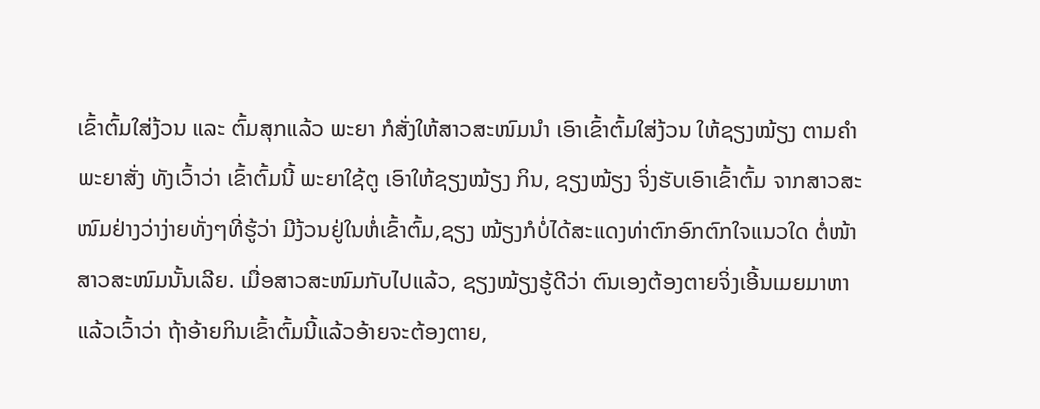ເຂົ້າຕົ້ມໃສ່ງ້ວນ ແລະ ຕົ້ມສຸກແລ້ວ ພະຍາ ກໍສັ່ງໃຫ້ສາວສະໜົມນຳ ເອົາເຂົ້າຕົ້ມໃສ່ງ້ວນ ໃຫ້ຊຽງໝ້ຽງ ຕາມຄຳພະຍາສັ່ງ ທັງເວົ້າວ່າ ເຂົ້າຕົ້ມນີ້ ພະຍາໃຊ້ຕູ ເອົາໃຫ້ຊຽງໝ້ຽງ ກິນ, ຊຽງໝ້ຽງ ຈິ່ງຮັບເອົາເຂົ້າຕົ້ມ ຈາກສາວສະໜົມຢ່າງວ່າງ່າຍທັ່ງໆທີ່ຮູ້ວ່າ ມີງ້ວນຢູ່ໃນຫໍ່ເຂົ້າຕົ້ມ,ຊຽງ ໝ້ຽງກໍບໍ່ໄດ້ສະແດງທ່າຕົກອົກຕົກໃຈແນວໃດ ຕໍ່ໜ້າສາວສະໜົມນັ້ນເລີຍ. ເມື່ອສາວສະໜົມກັບໄປແລ້ວ, ຊຽງໝ້ຽງຮູ້ດີວ່າ ຕົນເອງຕ້ອງຕາຍຈິ່ງເອີ້ນເມຍມາຫາ ແລ້ວເວົ້າວ່າ ຖ້າອ້າຍກິນເຂົ້າຕົ້ມນີ້ແລ້ວອ້າຍຈະຕ້ອງຕາຍ,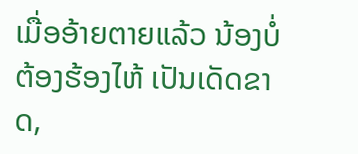ເມື່ອອ້າຍຕາຍແລ້ວ ນ້ອງບໍ່ຕ້ອງຮ້ອງໄຫ້ ເປັນເດັດຂາດ,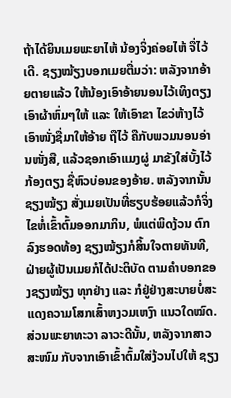ຖ້າໄດ້ຍິນເມຍພະຍາໄຫ້ ນ້ອງຈິ່ງຄ່ອຍໄຫ້ ຈື່ໄວ້ເດີ. ຊຽງໝ້ຽງບອກເມຍຕື່ມວ່າ: ຫລັງຈາກອ້າຍຕາຍແລ້ວ ໃຫ້ນ້ອງເອົາອ້າຍນອນໄວ້ເທິງຕຽງ ເອົາຜ້າຫົ່ມໆໃຫ້ ແລະ ໃຫ້ເອົາຂາ ໄຂວ່ຫ້າງໄວ້ ເອົາໜັ່ງຊື່ມາໃຫ້ອ້າຍ ຖືໄວ້ ຄືກັບພວມນອນອ່ານໜັ່ງສື, ແລ້ວຊອກເອົາແມງຜູ່ ມາຂັງໃສ່ບັ້ງໄວ້ກ້ອງຕຽງ ຊື່ຫົວບ່ອນຂອງອ້າຍ. ຫລັງຈາກນັ້ນຊຽງໝ້ຽງ ສັ່ງເມຍເປັນທີ່ຮຽບຮ້ອຍແລ້ວກໍຈິ່ງໄຂຫໍ່ເຂົ້າຕົ້ມອອກມາກິນ, ພໍແຕ່ພິດງ້ວນ ຕົກລົງຮອດທ້ອງ ຊຽງໝ້ຽງກໍສິ້ນໃຈຕາຍທັນທີ, ຝ່າຍຜູ້ເປັນເມຍກໍໄດ້ປະຕິບັດ ຕາມຄຳບອກຂອງຊຽງໝ້ຽງ ທຸກຢ່າງ ແລະ ກໍຢູ່ຢ່າງສະບາຍບໍ່ສະແດງຄວາມໂສກເສົ້າຫງວມເຫງົາ ແນວໃດໝົດ. ສ່ວນພະຍາທະວາ ລາວະດີນັ້ນ, ຫລັງຈາກສາວສະໜົມ ກັບຈາກເອົາເຂົ້າຕົ້ມໃສ່ງ້ວນໄປໃຫ້ ຊຽງ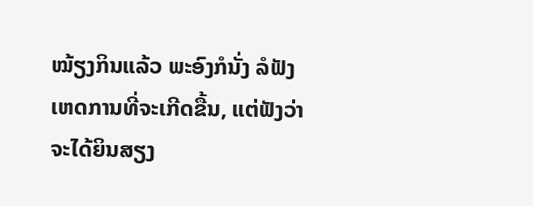ໝ້ຽງກິນແລ້ວ ພະອົງກໍນັ່ງ ລໍຟັງເຫດການທີ່ຈະເກີດຂື້ນ, ແຕ່ຟັງວ່າຈະໄດ້ຍິນສຽງ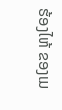ຮ້ອງໄຫ້ ຂອງເມ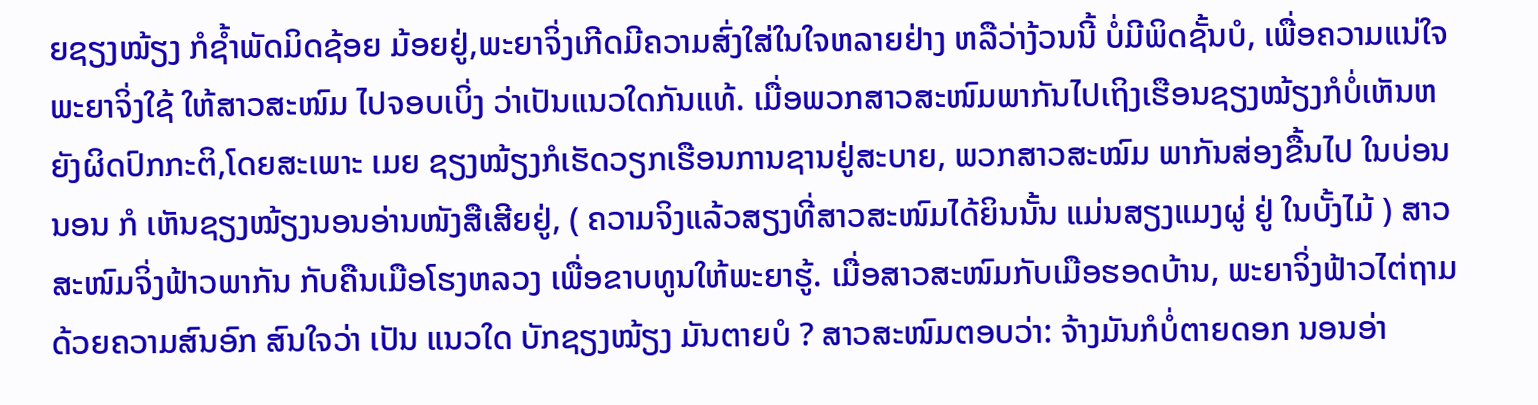ຍຊຽງໝ້ຽງ ກໍຊ້ຳພັດມິດຊ້ອຍ ມ້ອຍຢູ່,ພະຍາຈິ່ງເກີດມີຄວາມສົ່ງໃສ່ໃນໃຈຫລາຍຢ່າງ ຫລືວ່າງ້ວນນີ້ ບໍ່ມີພິດຊັ້ນບໍ, ເພື່ອຄວາມແນ່ໃຈ ພະຍາຈິ່ງໃຊ້ ໃຫ້ສາວສະໜົມ ໄປຈອບເບິ່ງ ວ່າເປັນແນວໃດກັນແທ້. ເມື່ອພວກສາວສະໜົມພາກັນໄປເຖິງເຮືອນຊຽງໝ້ຽງກໍບໍ່ເຫັນຫຍັງຜິດປົກກະຕິ,ໂດຍສະເພາະ ເມຍ ຊຽງໝ້ຽງກໍເຮັດວຽກເຮືອນການຊານຢູ່ສະບາຍ, ພວກສາວສະໝົມ ພາກັນສ່ອງຂື້ນໄປ ໃນບ່ອນນອນ ກໍ ເຫັນຊຽງໝ້ຽງນອນອ່ານໜັງສືເສີຍຢູ່, ( ຄວາມຈິງແລ້ວສຽງທີ່ສາວສະໜົມໄດ້ຍິນນັ້ນ ແມ່ນສຽງແມງຜູ່ ຢູ່ ໃນບັ້ງໄມ້ ) ສາວສະໜົມຈິ່ງຟ້າວພາກັນ ກັບຄືນເມືອໂຮງຫລວງ ເພື່ອຂາບທູນໃຫ້ພະຍາຮູ້. ເມື່ອສາວສະໜົມກັບເມືອຮອດບ້ານ, ພະຍາຈິ່ງຟ້າວໄຕ່ຖາມດ້ວຍຄວາມສົນອົກ ສົນໃຈວ່າ ເປັນ ແນວໃດ ບັກຊຽງໝ້ຽງ ມັນຕາຍບໍ ? ສາວສະໜົມຕອບວ່າ: ຈ້າງມັນກໍບໍ່ຕາຍດອກ ນອນອ່າ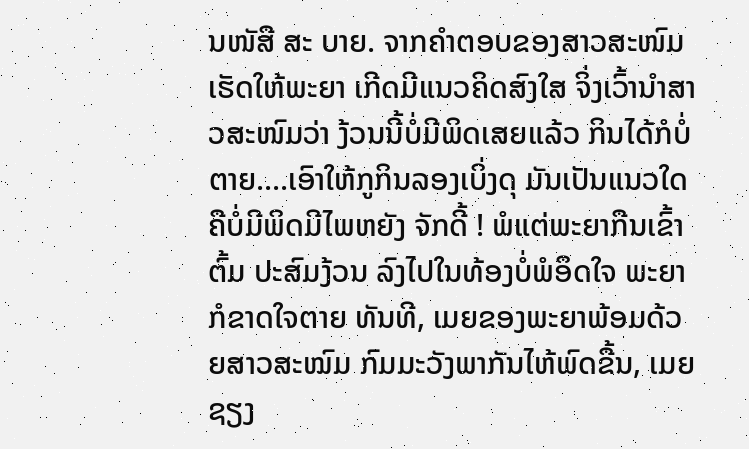ນໜັສື ສະ ບາຍ. ຈາກຄຳຕອບຂອງສາວສະໜົມ ເຮັດໃຫ້ພະຍາ ເກີດມີແນວຄິດສົງໃສ ຈິ່ງເວົ້ານຳສາວສະໜົມວ່າ ງ້ວນນີ້ບໍ່ມີພິດເສຍແລ້ວ ກິນໄດ້ກໍບໍ່ຕາຍ....ເອົາໃຫ້ກູກິນລອງເບິ່ງດຸ ມັນເປັນແນວໃດ ຄືບໍ່ມີພິດມີໄພຫຍັງ ຈັກດີ້ ! ພໍແຕ່ພະຍາກືນເຂົ້າຕົ້ມ ປະສົມງ້ວນ ລົງໄປໃນທ້ອງບໍ່ພໍອຶດໃຈ ພະຍາກໍຂາດໃຈຕາຍ ທັນທີ, ເມຍຂອງພະຍາພ້ອມດ້ວຍສາວສະໝົມ ກົມມະວັງພາກັນໄຫ້ພົດຂື້ນ, ເມຍຊຽງ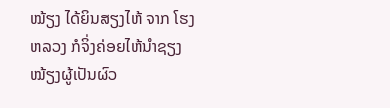ໝ້ຽງ ໄດ້ຍິນສຽງໄຫ້ ຈາກ ໂຮງຫລວງ ກໍຈິ່ງຄ່ອຍໄຫ້ນຳຊຽງໝ້ຽງຜູ້ເປັນຜົວ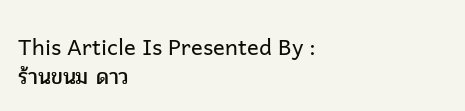This Article Is Presented By : ร้านขนม ดาว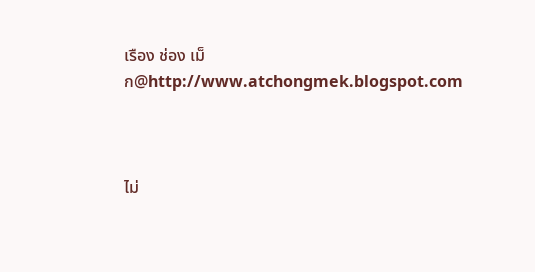เรือง ช่อง เม็ก@http://www.atchongmek.blogspot.com



ไม่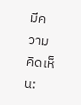มีความคิดเห็น: